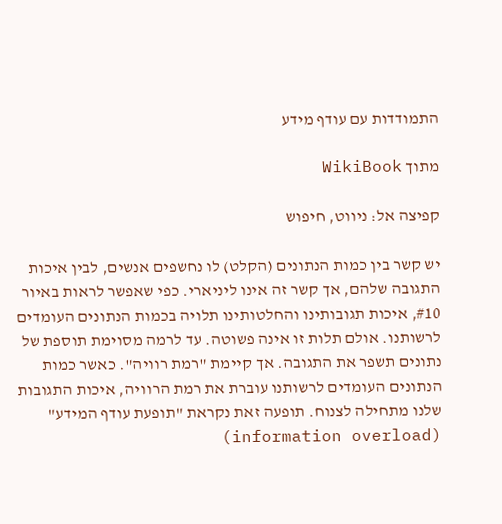התמודדות עם עודף מידע

מתוך WikiBook

קפיצה אל: ניווט, חיפוש

יש קשר בין כמות הנתונים (הקלט) לו נחשפים אנשים, לבין איכות התגובה שלהם, אך קשר זה אינו ליניארי. כפי שאפשר לראות באיור #10, איכות תגובותינו והחלטותינו תלויה בכמות הנתונים העומדים לרשותנו. אולם תלות זו אינה פשוטה. עד לרמה מסוימת תוספת של נתונים תשפר את התגובה. אך קיימת "רמת רוויה". כאשר כמות הנתונים העומדים לרשותנו עוברת את רמת הרוויה, איכות התגובות שלנו מתחילה לצנוח. תופעה זאת נקראת "תופעת עודף המידע" (information overload)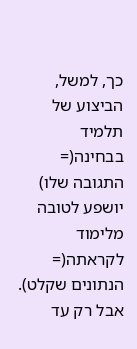כך, למשל, הביצוע של תלמיד בבחינה(= התגובה שלו) יושפע לטובה מלימוד לקראתה(= הנתונים שקלט). אבל רק עד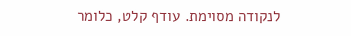לנקודה מסוימת. עודף קלט, כלומר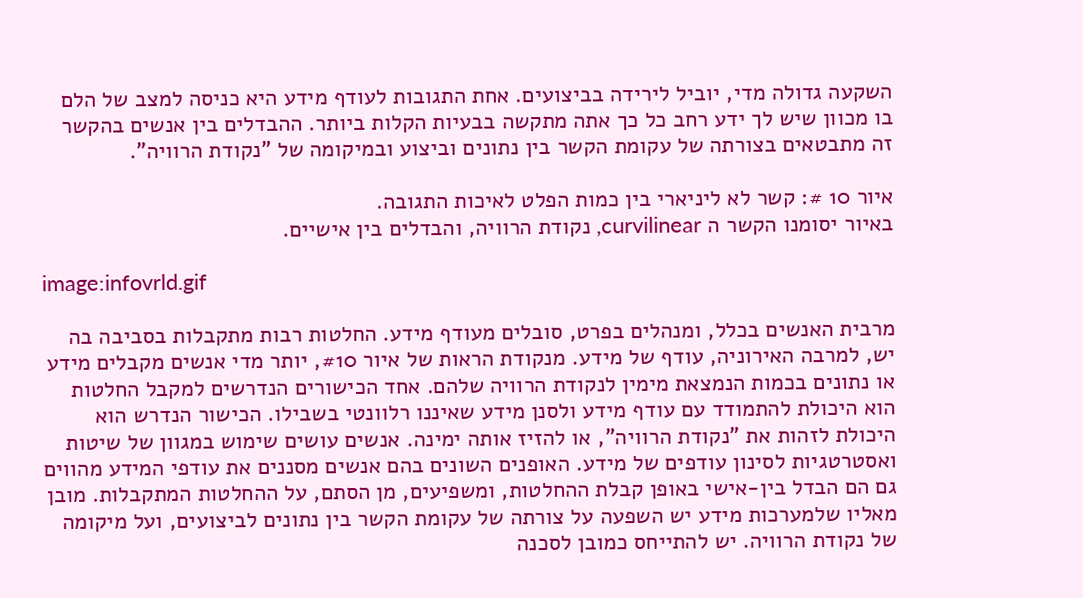השקעה גדולה מדי, יוביל לירידה בביצועים. אחת התגובות לעודף מידע היא כניסה למצב של הלם בו מכוון שיש לך ידע רחב כל כך אתה מתקשה בבעיות הקלות ביותר. ההבדלים בין אנשים בהקשר זה מתבטאים בצורתה של עקומת הקשר בין נתונים וביצוע ובמיקומה של "נקודת הרוויה".

איור 10 #: קשר לא ליניארי בין כמות הפלט לאיכות התגובה.
באיור יסומנו הקשר ה curvilinear, נקודת הרוויה, והבדלים בין אישיים.

image:infovrld.gif

מרבית האנשים בכלל, ומנהלים בפרט, סובלים מעודף מידע. החלטות רבות מתקבלות בסביבה בה יש, למרבה האירוניה, עודף של מידע. מנקודת הראות של איור #10, יותר מדי אנשים מקבלים מידע או נתונים בכמות הנמצאת מימין לנקודת הרוויה שלהם. אחד הכישורים הנדרשים למקבל החלטות הוא היכולת להתמודד עם עודף מידע ולסנן מידע שאיננו רלוונטי בשבילו. הכישור הנדרש הוא היכולת לזהות את "נקודת הרוויה", או להזיז אותה ימינה. אנשים עושים שימוש במגוון של שיטות ואסטרטגיות לסינון עודפים של מידע. האופנים השונים בהם אנשים מסננים את עודפי המידע מהווים גם הם הבדל בין-אישי באופן קבלת ההחלטות, ומשפיעים, מן הסתם, על ההחלטות המתקבלות. מובן מאליו שלמערכות מידע יש השפעה על צורתה של עקומת הקשר בין נתונים לביצועים, ועל מיקומה של נקודת הרוויה. יש להתייחס כמובן לסכנה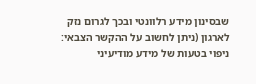שבסינון מידע רלוונטי ובכך לגרום נזק לארגון (ניתן לחשוב על ההקשר הצבאי: ניפוי בטעות של מידע מודיעיני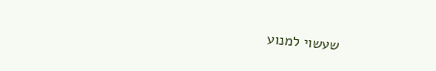שעשוי למנוע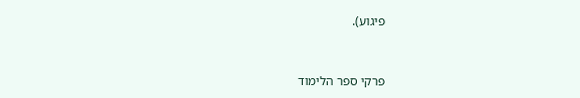פיגוע).


פרקי ספר הלימוד